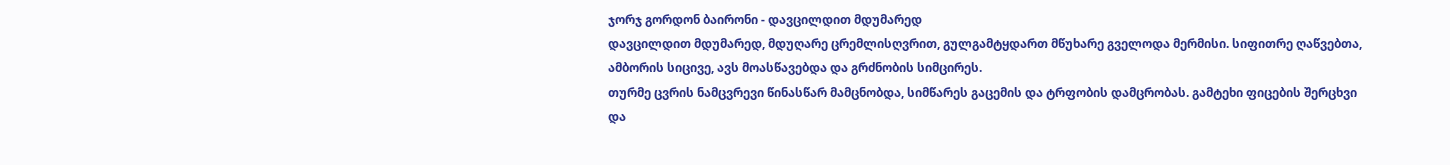ჯორჯ გორდონ ბაირონი - დავცილდით მდუმარედ
დავცილდით მდუმარედ, მდუღარე ცრემლისღვრით, გულგამტყდართ მწუხარე გველოდა მერმისი. სიფითრე ღაწვებთა, ამბორის სიცივე, ავს მოასწავებდა და გრძნობის სიმცირეს.
თურმე ცვრის ნამცვრევი წინასწარ მამცნობდა, სიმწარეს გაცემის და ტრფობის დამცრობას. გამტეხი ფიცების შერცხვი და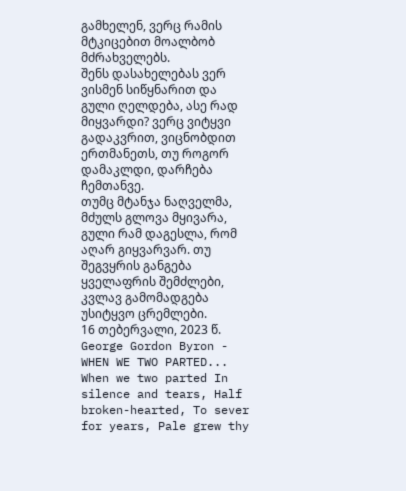გამხელენ, ვერც რამის მტკიცებით მოალბობ მძრახველებს.
შენს დასახელებას ვერ ვისმენ სიწყნარით და გული ღელდება, ასე რად მიყვარდი? ვერც ვიტყვი გადაკვრით, ვიცნობდით ერთმანეთს, თუ როგორ დამაკლდი, დარჩება ჩემთანვე.
თუმც მტანჯა ნაღველმა, მძულს გლოვა მყივარა, გული რამ დაგესლა, რომ აღარ გიყვარვარ. თუ შეგვყრის განგება ყველაფრის შემძლები, კვლავ გამომადგება უსიტყვო ცრემლები.
16 თებერვალი, 2023 წ.
George Gordon Byron - WHEN WE TWO PARTED... When we two parted In silence and tears, Half broken-hearted, To sever for years, Pale grew thy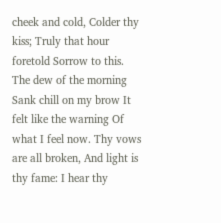cheek and cold, Colder thy kiss; Truly that hour foretold Sorrow to this.
The dew of the morning Sank chill on my brow It felt like the warning Of what I feel now. Thy vows are all broken, And light is thy fame: I hear thy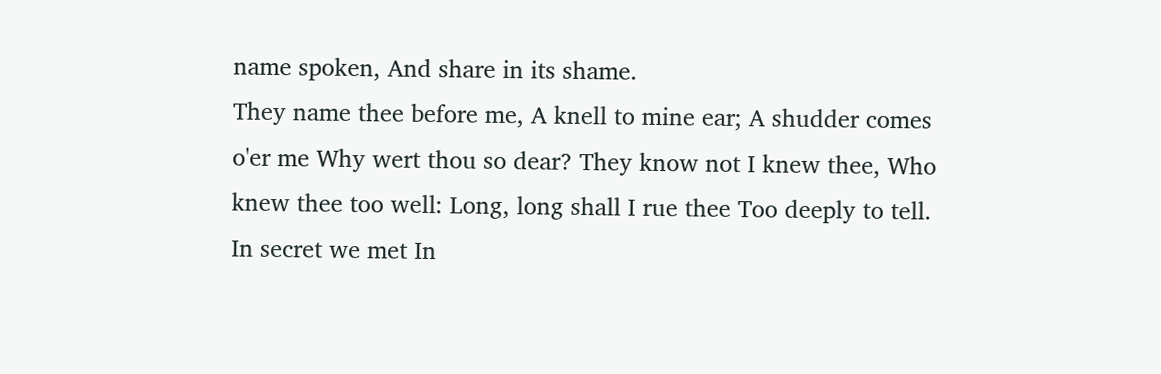name spoken, And share in its shame.
They name thee before me, A knell to mine ear; A shudder comes o'er me Why wert thou so dear? They know not I knew thee, Who knew thee too well: Long, long shall I rue thee Too deeply to tell.
In secret we met In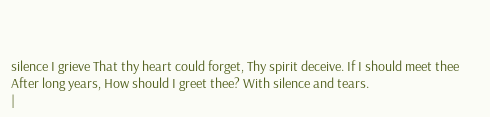silence I grieve That thy heart could forget, Thy spirit deceive. If I should meet thee After long years, How should I greet thee? With silence and tears.
|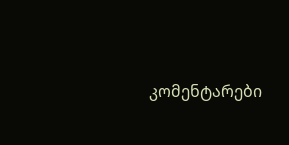კომენტარები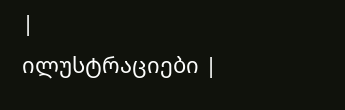|
ილუსტრაციები |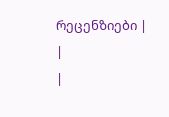რეცენზიები |
|
|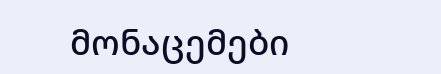მონაცემები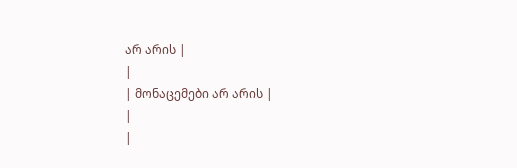არ არის |
|
| მონაცემები არ არის |
|
|